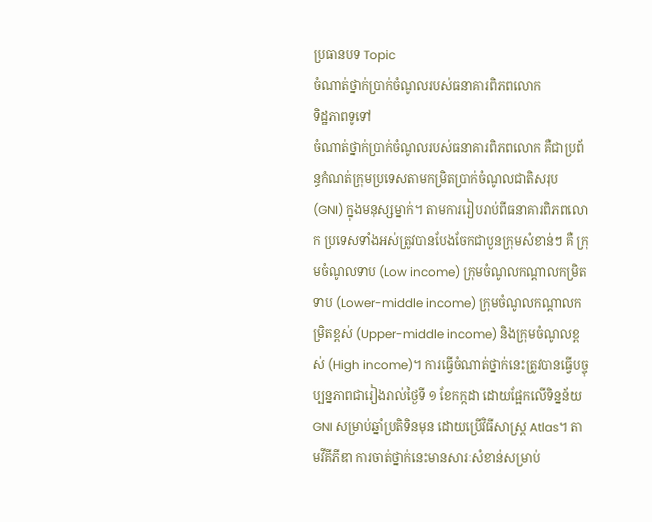ប្រធានបទ Topic
ចំណាត់ថ្នាក់ប្រាក់ចំណូលរបស់ធនាគារពិភពលោក
ទិដ្ឋភាពទូទៅ
ចំណាត់ថ្នាក់ប្រាក់ចំណូលរបស់ធនាគារពិភពលោក គឺជាប្រព័ន្ធកំណត់ក្រុមប្រទេសតាមកម្រិតប្រាក់ចំណូលជាតិសរុប (GNI) ក្នុងមនុស្សម្នាក់។ តាមការរៀបរាប់ពីធនាគារពិភពលោក ប្រទេសទាំងអស់ត្រូវបានបែងចែកជាបួនក្រុមសំខាន់ៗ គឺ ក្រុមចំណូលទាប (Low income) ក្រុមចំណូលកណ្តាលកម្រិតទាប (Lower-middle income) ក្រុមចំណូលកណ្តាលកម្រិតខ្ពស់ (Upper-middle income) និងក្រុមចំណូលខ្ពស់ (High income)។ ការធ្វើចំណាត់ថ្នាក់នេះត្រូវបានធ្វើបច្ចុប្បន្នភាពជារៀងរាល់ថ្ងៃទី ១ ខែកក្កដា ដោយផ្អែកលើទិន្នន័យ GNI សម្រាប់ឆ្នាំប្រតិទិនមុន ដោយប្រើវិធីសាស្ត្រ Atlas។ តាមវីគីភីឌា ការចាត់ថ្នាក់នេះមានសារៈសំខាន់សម្រាប់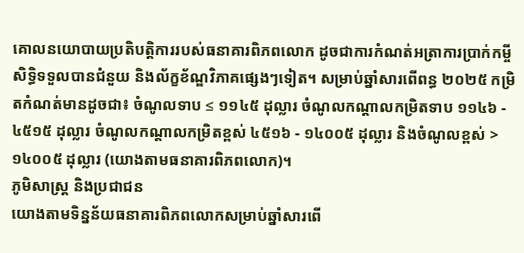គោលនយោបាយប្រតិបត្តិការរបស់ធនាគារពិភពលោក ដូចជាការកំណត់អត្រាការប្រាក់កម្ចី សិទ្ធិទទួលបានជំនួយ និងល័ក្ខខ័ណ្ឌវិភាគផ្សេងៗទៀត។ សម្រាប់ឆ្នាំសារពើពន្ធ ២០២៥ កម្រិតកំណត់មានដូចជា៖ ចំណូលទាប ≤ ១១៤៥ ដុល្លារ ចំណូលកណ្តាលកម្រិតទាប ១១៤៦ - ៤៥១៥ ដុល្លារ ចំណូលកណ្តាលកម្រិតខ្ពស់ ៤៥១៦ - ១៤០០៥ ដុល្លារ និងចំណូលខ្ពស់ > ១៤០០៥ ដុល្លារ (យោងតាមធនាគារពិភពលោក)។
ភូមិសាស្ត្រ និងប្រជាជន
យោងតាមទិន្នន័យធនាគារពិភពលោកសម្រាប់ឆ្នាំសារពើ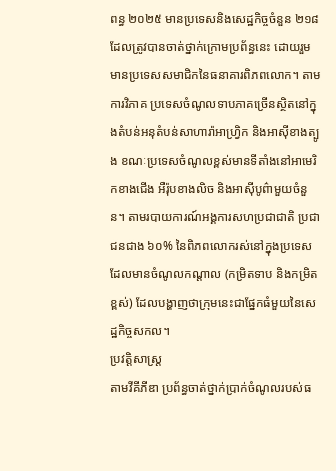ពន្ធ ២០២៥ មានប្រទេសនិងសេដ្ឋកិច្ចចំនួន ២១៨ ដែលត្រូវបានចាត់ថ្នាក់ក្រោមប្រព័ន្ធនេះ ដោយរួមមានប្រទេសសមាជិកនៃធនាគារពិភពលោក។ តាមការវិភាគ ប្រទេសចំណូលទាបភាគច្រើនស្ថិតនៅក្នុងតំបន់អនុតំបន់សាហារ៉ាអាហ្រ្វិក និងអាស៊ីខាងត្បូង ខណៈប្រទេសចំណូលខ្ពស់មានទីតាំងនៅអាមេរិកខាងជើង អឺរ៉ុបខាងលិច និងអាស៊ីបូព៌ាមួយចំនួន។ តាមរបាយការណ៍អង្គការសហប្រជាជាតិ ប្រជាជនជាង ៦០% នៃពិភពលោករស់នៅក្នុងប្រទេសដែលមានចំណូលកណ្តាល (កម្រិតទាប និងកម្រិតខ្ពស់) ដែលបង្ហាញថាក្រុមនេះជាផ្នែកធំមួយនៃសេដ្ឋកិច្ចសកល។
ប្រវត្តិសាស្ត្រ
តាមវីគីភីឌា ប្រព័ន្ធចាត់ថ្នាក់ប្រាក់ចំណូលរបស់ធ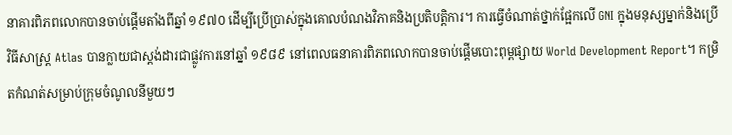នាគារពិភពលោកបានចាប់ផ្តើមតាំងពីឆ្នាំ ១៩៧០ ដើម្បីប្រើប្រាស់ក្នុងគោលបំណងវិភាគនិងប្រតិបត្តិការ។ ការធ្វើចំណាត់ថ្នាក់ផ្អែកលើ GNI ក្នុងមនុស្សម្នាក់និងប្រើវិធីសាស្ត្រ Atlas បានក្លាយជាស្តង់ដារជាផ្លូវការនៅឆ្នាំ ១៩៨៩ នៅពេលធនាគារពិភពលោកបានចាប់ផ្តើមបោះពុម្ពផ្សាយ World Development Report។ កម្រិតកំណត់សម្រាប់ក្រុមចំណូលនីមួយៗ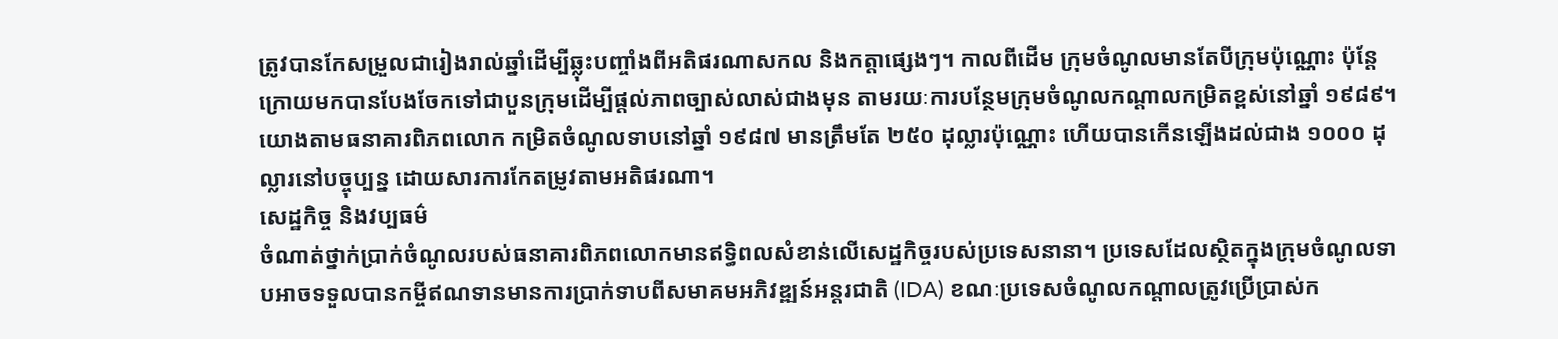ត្រូវបានកែសម្រួលជារៀងរាល់ឆ្នាំដើម្បីឆ្លុះបញ្ចាំងពីអតិផរណាសកល និងកត្តាផ្សេងៗ។ កាលពីដើម ក្រុមចំណូលមានតែបីក្រុមប៉ុណ្ណោះ ប៉ុន្តែក្រោយមកបានបែងចែកទៅជាបួនក្រុមដើម្បីផ្តល់ភាពច្បាស់លាស់ជាងមុន តាមរយៈការបន្ថែមក្រុមចំណូលកណ្តាលកម្រិតខ្ពស់នៅឆ្នាំ ១៩៨៩។ យោងតាមធនាគារពិភពលោក កម្រិតចំណូលទាបនៅឆ្នាំ ១៩៨៧ មានត្រឹមតែ ២៥០ ដុល្លារប៉ុណ្ណោះ ហើយបានកើនឡើងដល់ជាង ១០០០ ដុល្លារនៅបច្ចុប្បន្ន ដោយសារការកែតម្រូវតាមអតិផរណា។
សេដ្ឋកិច្ច និងវប្បធម៌
ចំណាត់ថ្នាក់ប្រាក់ចំណូលរបស់ធនាគារពិភពលោកមានឥទ្ធិពលសំខាន់លើសេដ្ឋកិច្ចរបស់ប្រទេសនានា។ ប្រទេសដែលស្ថិតក្នុងក្រុមចំណូលទាបអាចទទួលបានកម្ចីឥណទានមានការប្រាក់ទាបពីសមាគមអភិវឌ្ឍន៍អន្តរជាតិ (IDA) ខណៈប្រទេសចំណូលកណ្តាលត្រូវប្រើប្រាស់ក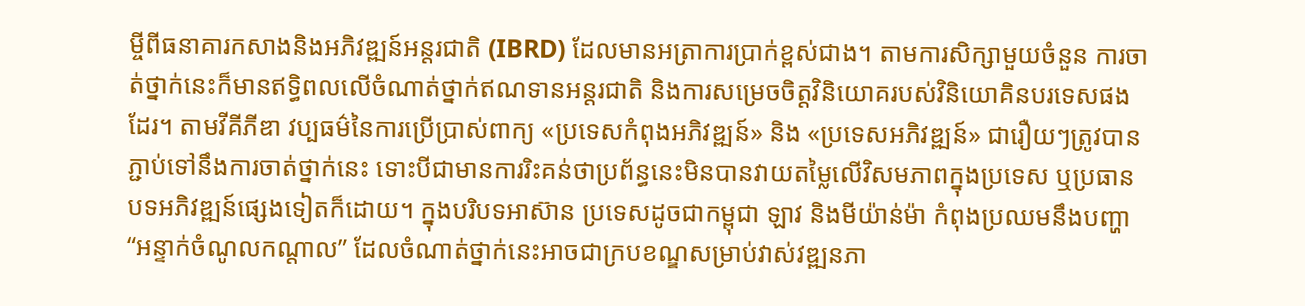ម្ចីពីធនាគារកសាងនិងអភិវឌ្ឍន៍អន្តរជាតិ (IBRD) ដែលមានអត្រាការប្រាក់ខ្ពស់ជាង។ តាមការសិក្សាមួយចំនួន ការចាត់ថ្នាក់នេះក៏មានឥទ្ធិពលលើចំណាត់ថ្នាក់ឥណទានអន្តរជាតិ និងការសម្រេចចិត្តវិនិយោគរបស់វិនិយោគិនបរទេសផងដែរ។ តាមវីគីភីឌា វប្បធម៌នៃការប្រើប្រាស់ពាក្យ «ប្រទេសកំពុងអភិវឌ្ឍន៍» និង «ប្រទេសអភិវឌ្ឍន៍» ជារឿយៗត្រូវបានភ្ជាប់ទៅនឹងការចាត់ថ្នាក់នេះ ទោះបីជាមានការរិះគន់ថាប្រព័ន្ធនេះមិនបានវាយតម្លៃលើវិសមភាពក្នុងប្រទេស ឬប្រធានបទអភិវឌ្ឍន៍ផ្សេងទៀតក៏ដោយ។ ក្នុងបរិបទអាស៊ាន ប្រទេសដូចជាកម្ពុជា ឡាវ និងមីយ៉ាន់ម៉ា កំពុងប្រឈមនឹងបញ្ហា “អន្ទាក់ចំណូលកណ្តាល” ដែលចំណាត់ថ្នាក់នេះអាចជាក្របខណ្ឌសម្រាប់វាស់វឌ្ឍនភា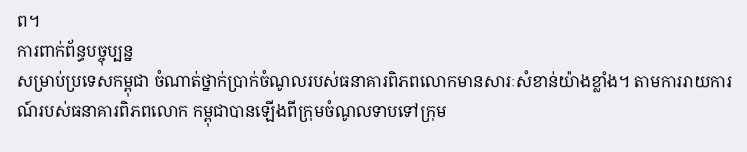ព។
ការពាក់ព័ន្ធបច្ចុប្បន្ន
សម្រាប់ប្រទេសកម្ពុជា ចំណាត់ថ្នាក់ប្រាក់ចំណូលរបស់ធនាគារពិភពលោកមានសារៈសំខាន់យ៉ាងខ្លាំង។ តាមការរាយការណ៍របស់ធនាគារពិភពលោក កម្ពុជាបានឡើងពីក្រុមចំណូលទាបទៅក្រុម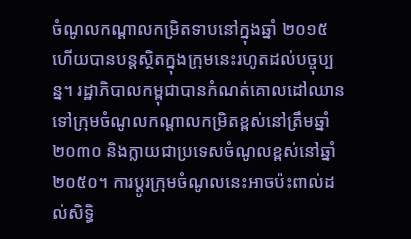ចំណូលកណ្តាលកម្រិតទាបនៅក្នុងឆ្នាំ ២០១៥ ហើយបានបន្តស្ថិតក្នុងក្រុមនេះរហូតដល់បច្ចុប្បន្ន។ រដ្ឋាភិបាលកម្ពុជាបានកំណត់គោលដៅឈានទៅក្រុមចំណូលកណ្តាលកម្រិតខ្ពស់នៅត្រឹមឆ្នាំ ២០៣០ និងក្លាយជាប្រទេសចំណូលខ្ពស់នៅឆ្នាំ ២០៥០។ ការប្តូរក្រុមចំណូលនេះអាចប៉ះពាល់ដល់សិទ្ធិ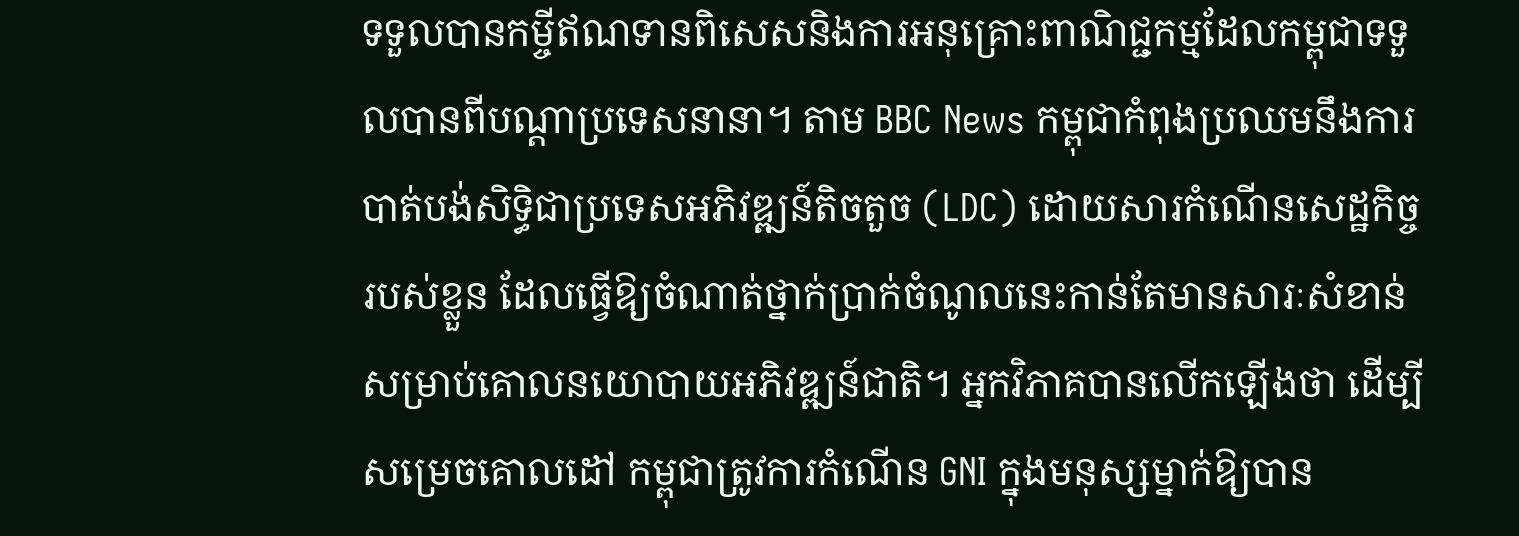ទទួលបានកម្ចីឥណទានពិសេសនិងការអនុគ្រោះពាណិជ្ជកម្មដែលកម្ពុជាទទួលបានពីបណ្តាប្រទេសនានា។ តាម BBC News កម្ពុជាកំពុងប្រឈមនឹងការបាត់បង់សិទ្ធិជាប្រទេសអភិវឌ្ឍន៍តិចតួច (LDC) ដោយសារកំណើនសេដ្ឋកិច្ចរបស់ខ្លួន ដែលធ្វើឱ្យចំណាត់ថ្នាក់ប្រាក់ចំណូលនេះកាន់តែមានសារៈសំខាន់សម្រាប់គោលនយោបាយអភិវឌ្ឍន៍ជាតិ។ អ្នកវិភាគបានលើកឡើងថា ដើម្បីសម្រេចគោលដៅ កម្ពុជាត្រូវការកំណើន GNI ក្នុងមនុស្សម្នាក់ឱ្យបាន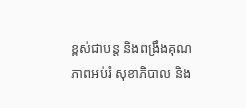ខ្ពស់ជាបន្ត និងពង្រឹងគុណភាពអប់រំ សុខាភិបាល និង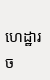ហេដ្ឋារច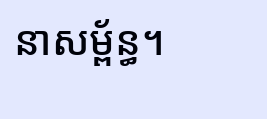នាសម្ព័ន្ធ។